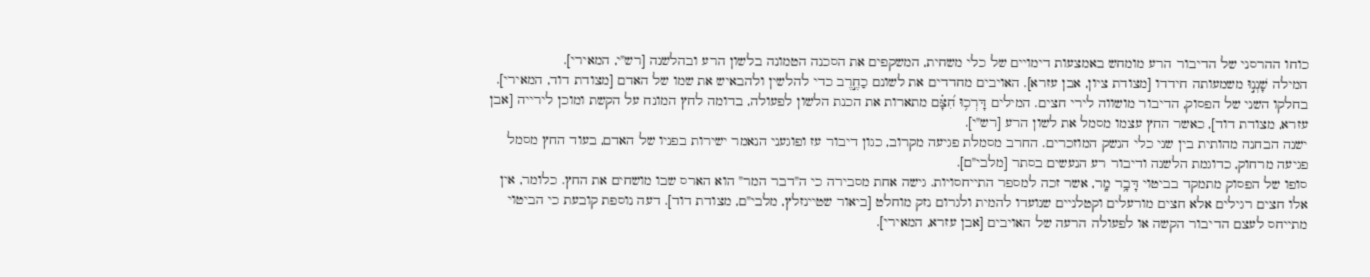כוחו ההרסני של הדיבור הרע מומחש באמצעות דימויים של כלי משחית, המשקפים את הסכנה הטמונה בלשון הרע ובהלשנה [רש"י, המאירי].
המילה שָׁנְנ֣וּ משמעותה חידדו [מצודת ציון, אבן עזרא]. האויבים מחדדים את לשונם כַחֶ֣רֶב כדי להלשין ולהבאיש את שמו של האדם [מצודת דוד, המאירי]. בחלקו השני של הפסוק, הדיבור מושווה לירי חצים. המילים דָּרְכ֥וּ חִ֝צָּ֗ם מתארות את הכנת הלשון לפעולה, בדומה לחץ המונח על הקשת ומוכן לירייה [אבן עזרא, מצודת דוד], כאשר החץ עצמו מסמל את לשון הרע [רש"י].
ישנה הבחנה מהותית בין שני כלי הנשק המוזכרים. החרב מסמלת פגיעה מקרוב, כגון דיבור עז ופוגעני הנאמר ישירות בפניו של האדם, בעוד החץ מסמל פגיעה מרחוק, כדוגמת הלשנה ודיבור רע הנעשים בסתר [מלבי"ם].
סופו של הפסוק מתמקד בביטוי דָּבָ֥ר מָֽר, אשר זכה למספר התייחסויות. גישה אחת מסבירה כי ה"דבר המר" הוא הארס שבו מושחים את החץ. כלומר, אין אלו חצים רגילים אלא חצים מורעלים וקטלניים שנועדו להמית ולגרום נזק מוחלט [ביאור שטיינזלץ, מלבי"ם, מצודת דוד]. דעה נוספת קובעת כי הביטוי מתייחס לעצם הדיבור הקשה או לפעולה הרעה של האויבים [אבן עזרא, המאירי].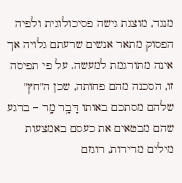מנגד, מוצגת גישה פסיכולוגית ולפיה הפסוק מתאר אנשים שרעתם גלויה אך אינה מתורגמת למעשה. על פי תפיסה זו, הסכנה מהם פחותה, שכן ה"חץ" שלהם מסתכם באותו דָּבָ֥ר מָֽר – ברגע שהם מבטאים את כעסם באמצעות מילים מרירות, רוגזם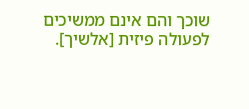שוכך והם אינם ממשיכים לפעולה פיזית [אלשיך].